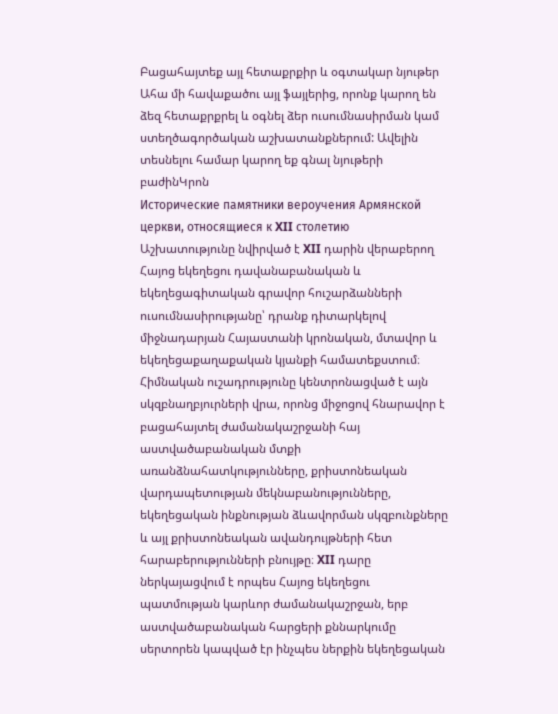Բացահայտեք այլ հետաքրքիր և օգտակար նյութեր
Ահա մի հավաքածու այլ ֆայլերից, որոնք կարող են ձեզ հետաքրքրել և օգնել ձեր ուսումնասիրման կամ ստեղծագործական աշխատանքներում: Ավելին տեսնելու համար կարող եք գնալ նյութերի բաժինԿրոն
Исторические памятники вероучения Армянской церкви, относящиеся к XII столетию
Աշխատությունը նվիրված է XII դարին վերաբերող Հայոց եկեղեցու դավանաբանական և եկեղեցագիտական գրավոր հուշարձանների ուսումնասիրությանը՝ դրանք դիտարկելով միջնադարյան Հայաստանի կրոնական, մտավոր և եկեղեցաքաղաքական կյանքի համատեքստում։ Հիմնական ուշադրությունը կենտրոնացված է այն սկզբնաղբյուրների վրա, որոնց միջոցով հնարավոր է բացահայտել ժամանակաշրջանի հայ աստվածաբանական մտքի առանձնահատկությունները, քրիստոնեական վարդապետության մեկնաբանությունները, եկեղեցական ինքնության ձևավորման սկզբունքները և այլ քրիստոնեական ավանդույթների հետ հարաբերությունների բնույթը։ XII դարը ներկայացվում է որպես Հայոց եկեղեցու պատմության կարևոր ժամանակաշրջան, երբ աստվածաբանական հարցերի քննարկումը սերտորեն կապված էր ինչպես ներքին եկեղեցական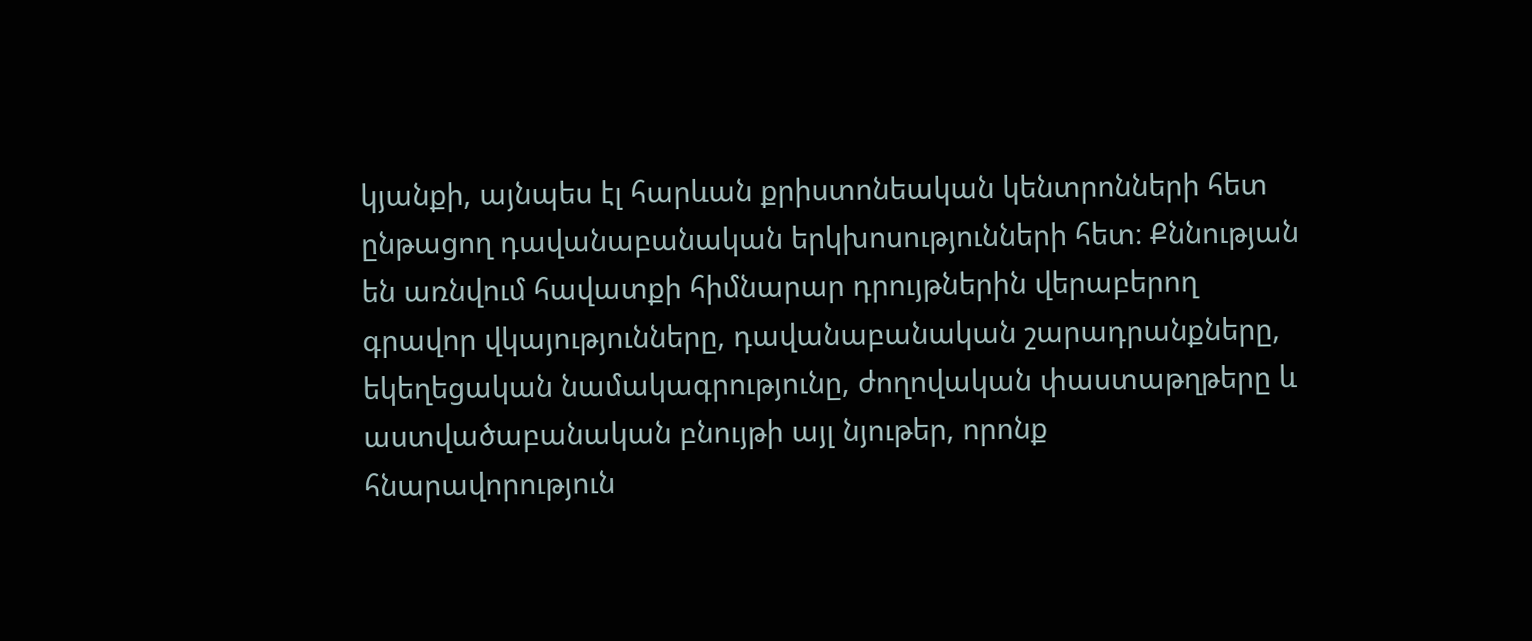կյանքի, այնպես էլ հարևան քրիստոնեական կենտրոնների հետ ընթացող դավանաբանական երկխոսությունների հետ։ Քննության են առնվում հավատքի հիմնարար դրույթներին վերաբերող գրավոր վկայությունները, դավանաբանական շարադրանքները, եկեղեցական նամակագրությունը, ժողովական փաստաթղթերը և աստվածաբանական բնույթի այլ նյութեր, որոնք հնարավորություն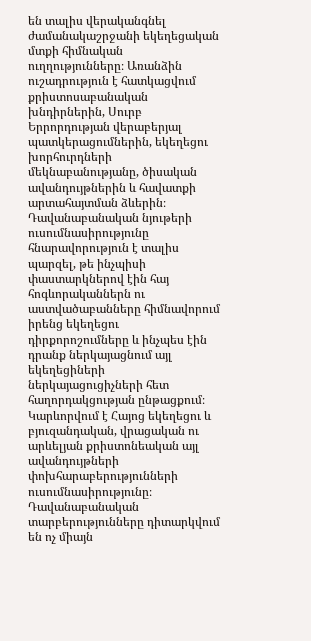են տալիս վերականգնել ժամանակաշրջանի եկեղեցական մտքի հիմնական ուղղությունները։ Առանձին ուշադրություն է հատկացվում քրիստոսաբանական խնդիրներին, Սուրբ Երրորդության վերաբերյալ պատկերացումներին, եկեղեցու խորհուրդների մեկնաբանությանը, ծիսական ավանդույթներին և հավատքի արտահայտման ձևերին։ Դավանաբանական նյութերի ուսումնասիրությունը հնարավորություն է տալիս պարզել, թե ինչպիսի փաստարկներով էին հայ հոգևորականներն ու աստվածաբանները հիմնավորում իրենց եկեղեցու դիրքորոշումները և ինչպես էին դրանք ներկայացնում այլ եկեղեցիների ներկայացուցիչների հետ հաղորդակցության ընթացքում։ Կարևորվում է Հայոց եկեղեցու և բյուզանդական, վրացական ու արևելյան քրիստոնեական այլ ավանդույթների փոխհարաբերությունների ուսումնասիրությունը։ Դավանաբանական տարբերությունները դիտարկվում են ոչ միայն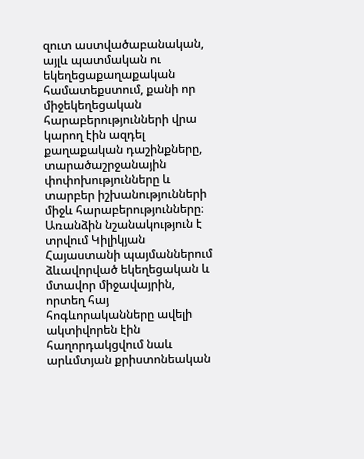զուտ աստվածաբանական, այլև պատմական ու եկեղեցաքաղաքական համատեքստում, քանի որ միջեկեղեցական հարաբերությունների վրա կարող էին ազդել քաղաքական դաշինքները, տարածաշրջանային փոփոխությունները և տարբեր իշխանությունների միջև հարաբերությունները։ Առանձին նշանակություն է տրվում Կիլիկյան Հայաստանի պայմաններում ձևավորված եկեղեցական և մտավոր միջավայրին, որտեղ հայ հոգևորականները ավելի ակտիվորեն էին հաղորդակցվում նաև արևմտյան քրիստոնեական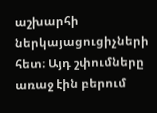աշխարհի ներկայացուցիչների հետ։ Այդ շփումները առաջ էին բերում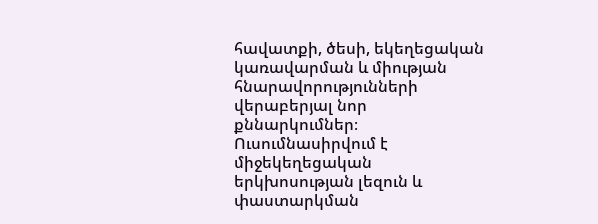հավատքի, ծեսի, եկեղեցական կառավարման և միության հնարավորությունների վերաբերյալ նոր քննարկումներ։ Ուսումնասիրվում է միջեկեղեցական երկխոսության լեզուն և փաստարկման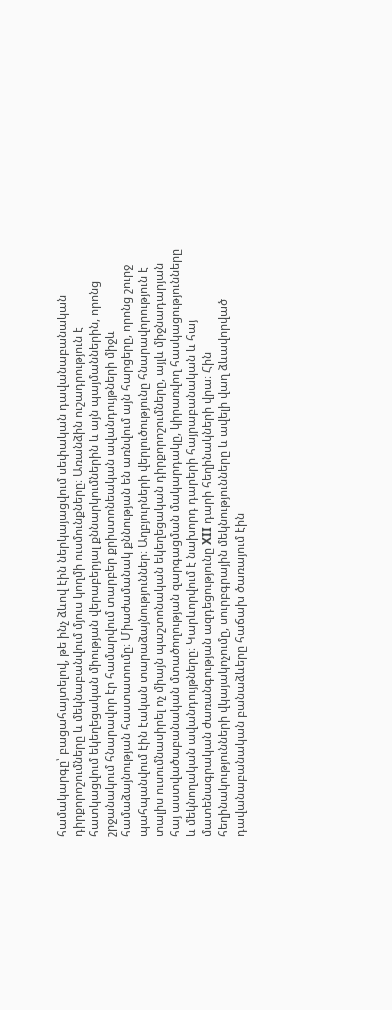համակարգը՝ բացահայտելով, թե ինչ ձևով էին ներկայացվում սեփական դավանաբանական դիրքորոշումները և մեկնաբանվում մյուս կողմի ուսմունքները։ Առանձին ուշադրություն է հատկացվում եկեղեցական միության վերաբերյալ քննարկումներին և այն պայմաններին, որոնց շրջանակում հնարավոր էր համարվում տարբեր քրիստոնեական ավանդույթների միջև համաձայնության հաստատումը։ Միաժամանակ քննության են առնվում այն հարցերը, որոնց շուրջ պահպանվում էին էական տարաձայնություններ։ Աղբյուրների վերլուծությունը հնարավորություն է տալիս ուսումնասիրել ոչ միայն պաշտոնական եկեղեցական դիրքորոշումները, այլև միջնադարյան հայ աստվածաբանական մտածողության զարգացման մակարդակը, կիրառվող հասկացությունները և մեկնողական ավանդույթները։ Կարևորվում է նախորդ դարերի հայրաբանական և հայ մատենագրական ժառանգության ազդեցությունը XII դարի հեղինակների վրա։ Հին հեղինակությունների վկայակոչումը, սուրբգրային մեկնությունները և ավելի վաղ ձևավորված դավանաբանական բանաձևերը հաճախ ծառայում էին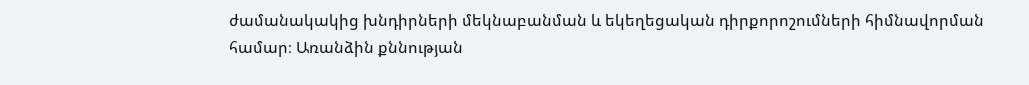ժամանակակից խնդիրների մեկնաբանման և եկեղեցական դիրքորոշումների հիմնավորման համար։ Առանձին քննության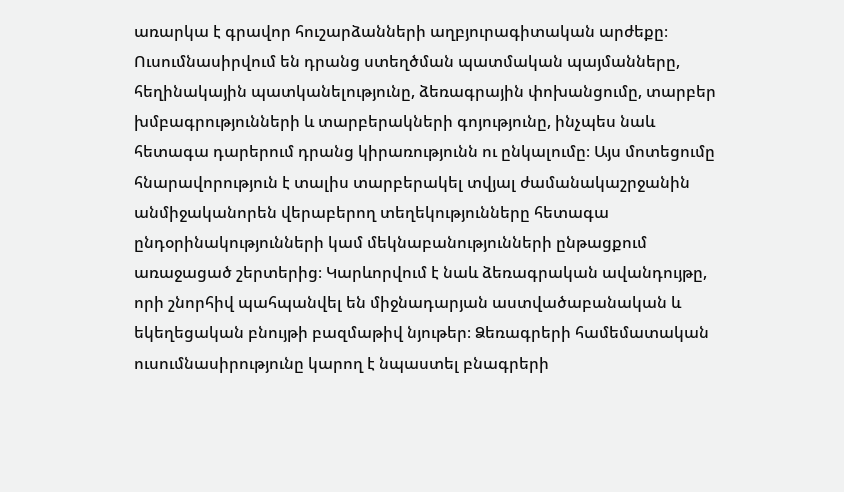առարկա է գրավոր հուշարձանների աղբյուրագիտական արժեքը։ Ուսումնասիրվում են դրանց ստեղծման պատմական պայմանները, հեղինակային պատկանելությունը, ձեռագրային փոխանցումը, տարբեր խմբագրությունների և տարբերակների գոյությունը, ինչպես նաև հետագա դարերում դրանց կիրառությունն ու ընկալումը։ Այս մոտեցումը հնարավորություն է տալիս տարբերակել տվյալ ժամանակաշրջանին անմիջականորեն վերաբերող տեղեկությունները հետագա ընդօրինակությունների կամ մեկնաբանությունների ընթացքում առաջացած շերտերից։ Կարևորվում է նաև ձեռագրական ավանդույթը, որի շնորհիվ պահպանվել են միջնադարյան աստվածաբանական և եկեղեցական բնույթի բազմաթիվ նյութեր։ Ձեռագրերի համեմատական ուսումնասիրությունը կարող է նպաստել բնագրերի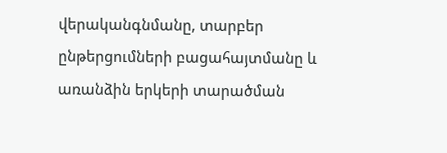վերականգնմանը, տարբեր ընթերցումների բացահայտմանը և առանձին երկերի տարածման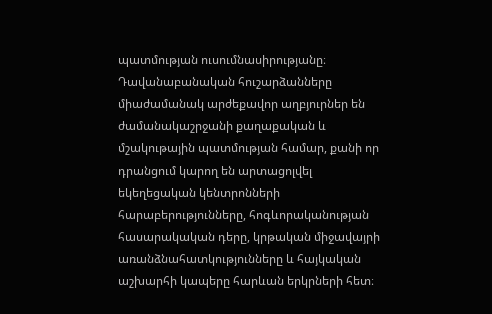պատմության ուսումնասիրությանը։ Դավանաբանական հուշարձանները միաժամանակ արժեքավոր աղբյուրներ են ժամանակաշրջանի քաղաքական և մշակութային պատմության համար, քանի որ դրանցում կարող են արտացոլվել եկեղեցական կենտրոնների հարաբերությունները, հոգևորականության հասարակական դերը, կրթական միջավայրի առանձնահատկությունները և հայկական աշխարհի կապերը հարևան երկրների հետ։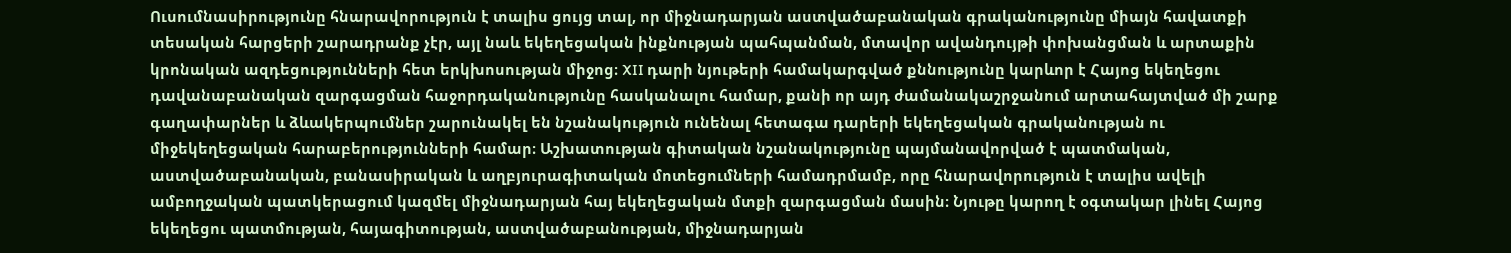Ուսումնասիրությունը հնարավորություն է տալիս ցույց տալ, որ միջնադարյան աստվածաբանական գրականությունը միայն հավատքի տեսական հարցերի շարադրանք չէր, այլ նաև եկեղեցական ինքնության պահպանման, մտավոր ավանդույթի փոխանցման և արտաքին կրոնական ազդեցությունների հետ երկխոսության միջոց։ XII դարի նյութերի համակարգված քննությունը կարևոր է Հայոց եկեղեցու դավանաբանական զարգացման հաջորդականությունը հասկանալու համար, քանի որ այդ ժամանակաշրջանում արտահայտված մի շարք գաղափարներ և ձևակերպումներ շարունակել են նշանակություն ունենալ հետագա դարերի եկեղեցական գրականության ու միջեկեղեցական հարաբերությունների համար։ Աշխատության գիտական նշանակությունը պայմանավորված է պատմական, աստվածաբանական, բանասիրական և աղբյուրագիտական մոտեցումների համադրմամբ, որը հնարավորություն է տալիս ավելի ամբողջական պատկերացում կազմել միջնադարյան հայ եկեղեցական մտքի զարգացման մասին։ Նյութը կարող է օգտակար լինել Հայոց եկեղեցու պատմության, հայագիտության, աստվածաբանության, միջնադարյան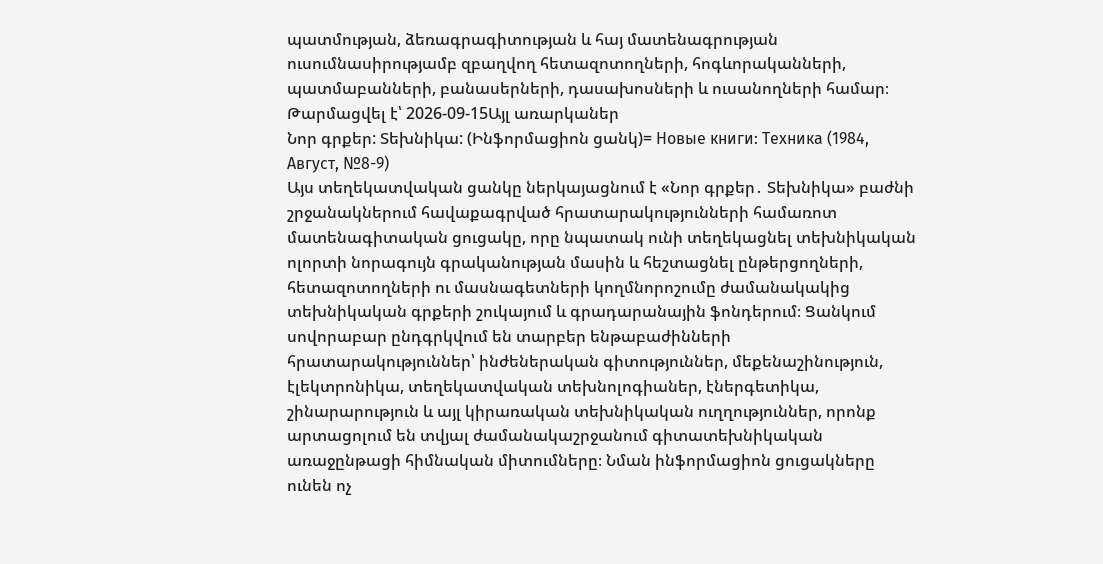պատմության, ձեռագրագիտության և հայ մատենագրության ուսումնասիրությամբ զբաղվող հետազոտողների, հոգևորականների, պատմաբանների, բանասերների, դասախոսների և ուսանողների համար։
Թարմացվել է՝ 2026-09-15Այլ առարկաներ
Նոր գրքեր: Տեխնիկա: (Ինֆորմացիոն ցանկ)= Новые книги: Техника (1984, Август, №8-9)
Այս տեղեկատվական ցանկը ներկայացնում է «Նոր գրքեր․ Տեխնիկա» բաժնի շրջանակներում հավաքագրված հրատարակությունների համառոտ մատենագիտական ցուցակը, որը նպատակ ունի տեղեկացնել տեխնիկական ոլորտի նորագույն գրականության մասին և հեշտացնել ընթերցողների, հետազոտողների ու մասնագետների կողմնորոշումը ժամանակակից տեխնիկական գրքերի շուկայում և գրադարանային ֆոնդերում։ Ցանկում սովորաբար ընդգրկվում են տարբեր ենթաբաժինների հրատարակություններ՝ ինժեներական գիտություններ, մեքենաշինություն, էլեկտրոնիկա, տեղեկատվական տեխնոլոգիաներ, էներգետիկա, շինարարություն և այլ կիրառական տեխնիկական ուղղություններ, որոնք արտացոլում են տվյալ ժամանակաշրջանում գիտատեխնիկական առաջընթացի հիմնական միտումները։ Նման ինֆորմացիոն ցուցակները ունեն ոչ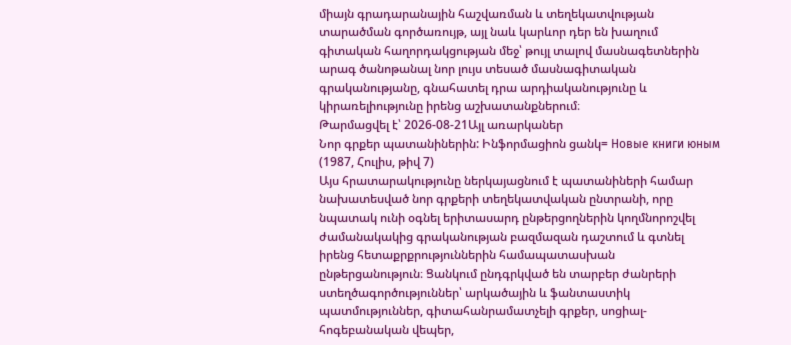միայն գրադարանային հաշվառման և տեղեկատվության տարածման գործառույթ, այլ նաև կարևոր դեր են խաղում գիտական հաղորդակցության մեջ՝ թույլ տալով մասնագետներին արագ ծանոթանալ նոր լույս տեսած մասնագիտական գրականությանը, գնահատել դրա արդիականությունը և կիրառելիությունը իրենց աշխատանքներում։
Թարմացվել է՝ 2026-08-21Այլ առարկաներ
Նոր գրքեր պատանիներին: Ինֆորմացիոն ցանկ= Новые книги юным (1987, Հուլիս, թիվ 7)
Այս հրատարակությունը ներկայացնում է պատանիների համար նախատեսված նոր գրքերի տեղեկատվական ընտրանի, որը նպատակ ունի օգնել երիտասարդ ընթերցողներին կողմնորոշվել ժամանակակից գրականության բազմազան դաշտում և գտնել իրենց հետաքրքրություններին համապատասխան ընթերցանություն։ Ցանկում ընդգրկված են տարբեր ժանրերի ստեղծագործություններ՝ արկածային և ֆանտաստիկ պատմություններ, գիտահանրամատչելի գրքեր, սոցիալ-հոգեբանական վեպեր,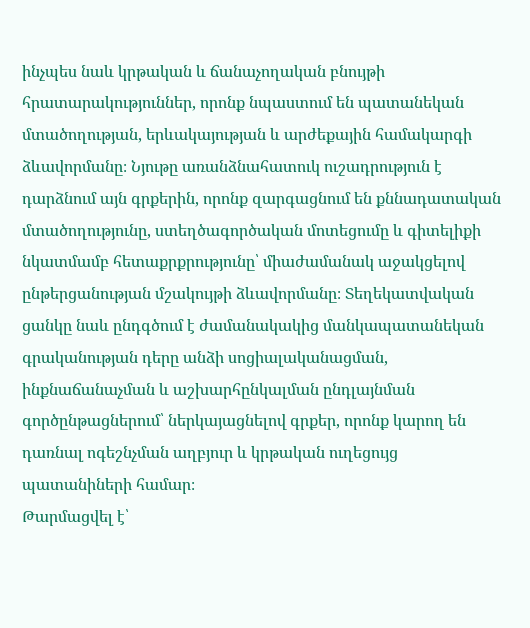ինչպես նաև կրթական և ճանաչողական բնույթի հրատարակություններ, որոնք նպաստում են պատանեկան մտածողության, երևակայության և արժեքային համակարգի ձևավորմանը։ Նյութը առանձնահատուկ ուշադրություն է դարձնում այն գրքերին, որոնք զարգացնում են քննադատական մտածողությունը, ստեղծագործական մոտեցումը և գիտելիքի նկատմամբ հետաքրքրությունը՝ միաժամանակ աջակցելով ընթերցանության մշակույթի ձևավորմանը։ Տեղեկատվական ցանկը նաև ընդգծում է ժամանակակից մանկապատանեկան գրականության դերը անձի սոցիալականացման, ինքնաճանաչման և աշխարհընկալման ընդլայնման գործընթացներում՝ ներկայացնելով գրքեր, որոնք կարող են դառնալ ոգեշնչման աղբյուր և կրթական ուղեցույց պատանիների համար։
Թարմացվել է՝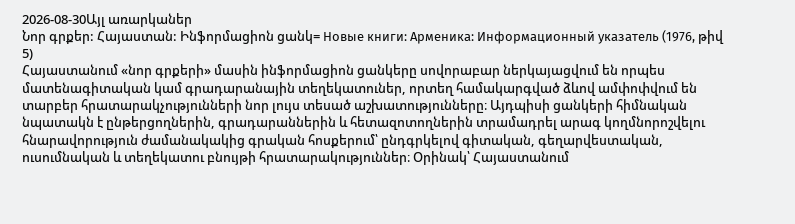2026-08-30Այլ առարկաներ
Նոր գրքեր: Հայաստան: Ինֆորմացիոն ցանկ= Новые книги: Арменика: Информационный указатель (1976, թիվ 5)
Հայաստանում «նոր գրքերի» մասին ինֆորմացիոն ցանկերը սովորաբար ներկայացվում են որպես մատենագիտական կամ գրադարանային տեղեկատուներ, որտեղ համակարգված ձևով ամփոփվում են տարբեր հրատարակչությունների նոր լույս տեսած աշխատությունները։ Այդպիսի ցանկերի հիմնական նպատակն է ընթերցողներին, գրադարաններին և հետազոտողներին տրամադրել արագ կողմնորոշվելու հնարավորություն ժամանակակից գրական հոսքերում՝ ընդգրկելով գիտական, գեղարվեստական, ուսումնական և տեղեկատու բնույթի հրատարակություններ։ Օրինակ՝ Հայաստանում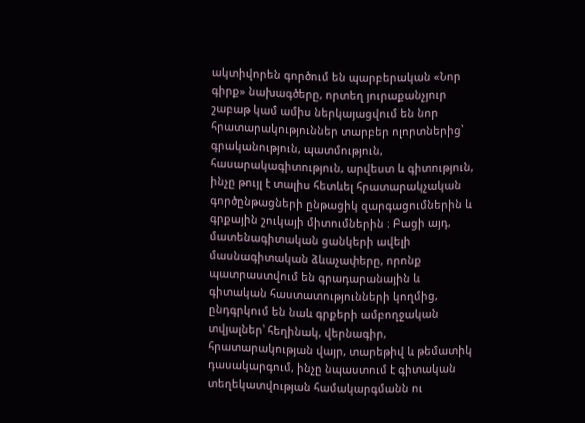ակտիվորեն գործում են պարբերական «Նոր գիրք» նախագծերը, որտեղ յուրաքանչյուր շաբաթ կամ ամիս ներկայացվում են նոր հրատարակություններ տարբեր ոլորտներից՝ գրականություն, պատմություն, հասարակագիտություն, արվեստ և գիտություն, ինչը թույլ է տալիս հետևել հրատարակչական գործընթացների ընթացիկ զարգացումներին և գրքային շուկայի միտումներին ։ Բացի այդ, մատենագիտական ցանկերի ավելի մասնագիտական ձևաչափերը, որոնք պատրաստվում են գրադարանային և գիտական հաստատությունների կողմից, ընդգրկում են նաև գրքերի ամբողջական տվյալներ՝ հեղինակ, վերնագիր, հրատարակության վայր, տարեթիվ և թեմատիկ դասակարգում, ինչը նպաստում է գիտական տեղեկատվության համակարգմանն ու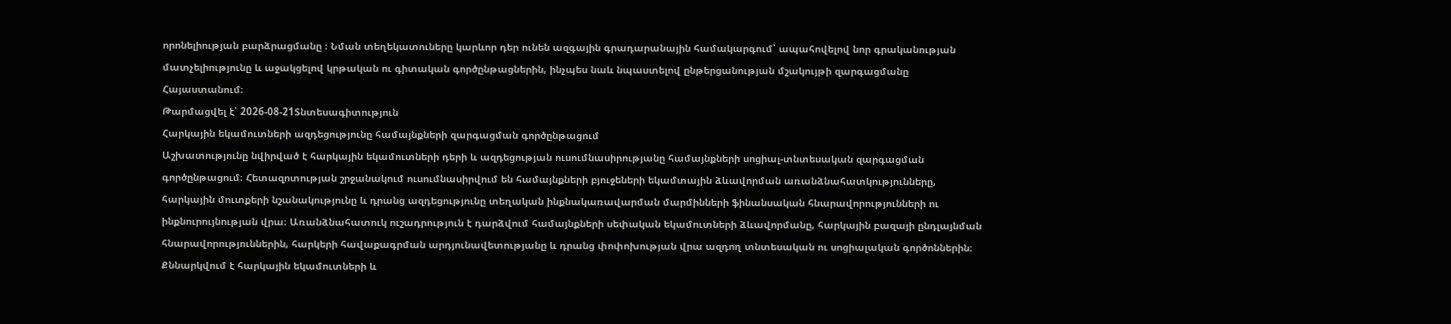որոնելիության բարձրացմանը ։ Նման տեղեկատուները կարևոր դեր ունեն ազգային գրադարանային համակարգում՝ ապահովելով նոր գրականության մատչելիությունը և աջակցելով կրթական ու գիտական գործընթացներին, ինչպես նաև նպաստելով ընթերցանության մշակույթի զարգացմանը Հայաստանում։
Թարմացվել է՝ 2026-08-21Տնտեսագիտություն
Հարկային եկամուտների ազդեցությունը համայնքների զարգացման գործընթացում
Աշխատությունը նվիրված է հարկային եկամուտների դերի և ազդեցության ուսումնասիրությանը համայնքների սոցիալ-տնտեսական զարգացման գործընթացում։ Հետազոտության շրջանակում ուսումնասիրվում են համայնքների բյուջեների եկամտային ձևավորման առանձնահատկությունները, հարկային մուտքերի նշանակությունը և դրանց ազդեցությունը տեղական ինքնակառավարման մարմինների ֆինանսական հնարավորությունների ու ինքնուրույնության վրա։ Առանձնահատուկ ուշադրություն է դարձվում համայնքների սեփական եկամուտների ձևավորմանը, հարկային բազայի ընդլայնման հնարավորություններին, հարկերի հավաքագրման արդյունավետությանը և դրանց փոփոխության վրա ազդող տնտեսական ու սոցիալական գործոններին։ Քննարկվում է հարկային եկամուտների և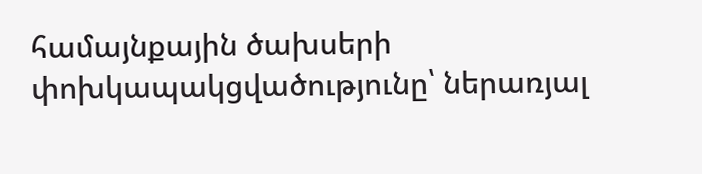համայնքային ծախսերի փոխկապակցվածությունը՝ ներառյալ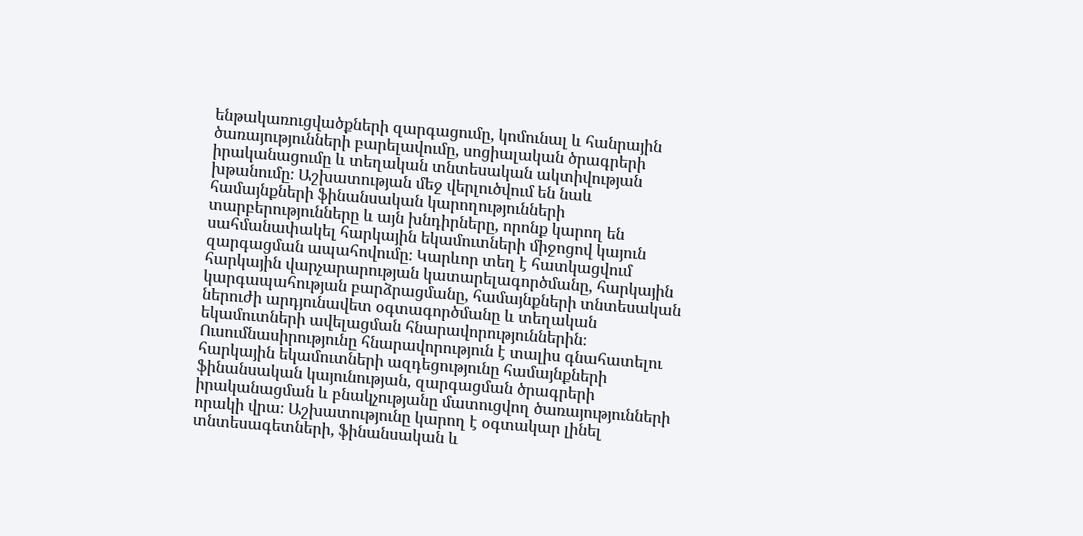ենթակառուցվածքների զարգացումը, կոմունալ և հանրային ծառայությունների բարելավումը, սոցիալական ծրագրերի իրականացումը և տեղական տնտեսական ակտիվության խթանումը։ Աշխատության մեջ վերլուծվում են նաև համայնքների ֆինանսական կարողությունների տարբերությունները և այն խնդիրները, որոնք կարող են սահմանափակել հարկային եկամուտների միջոցով կայուն զարգացման ապահովումը։ Կարևոր տեղ է հատկացվում հարկային վարչարարության կատարելագործմանը, հարկային կարգապահության բարձրացմանը, համայնքների տնտեսական ներուժի արդյունավետ օգտագործմանը և տեղական եկամուտների ավելացման հնարավորություններին։ Ուսումնասիրությունը հնարավորություն է տալիս գնահատելու հարկային եկամուտների ազդեցությունը համայնքների ֆինանսական կայունության, զարգացման ծրագրերի իրականացման և բնակչությանը մատուցվող ծառայությունների որակի վրա։ Աշխատությունը կարող է օգտակար լինել տնտեսագետների, ֆինանսական և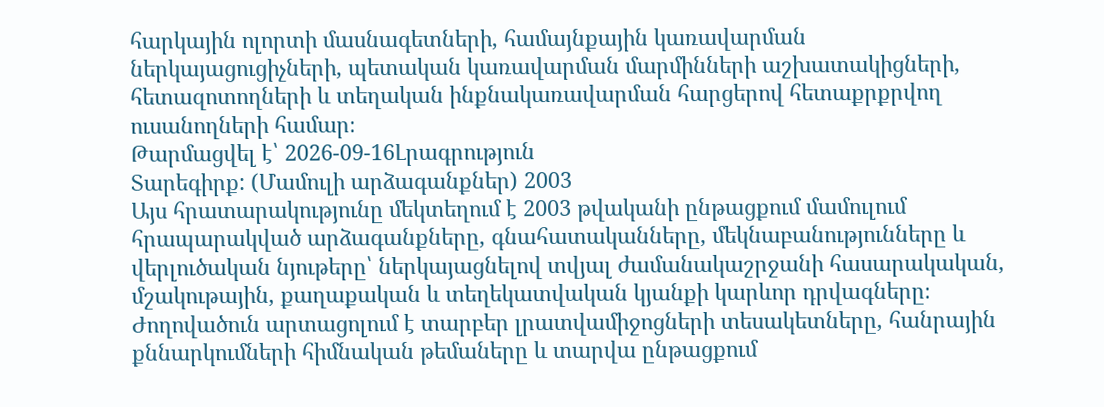հարկային ոլորտի մասնագետների, համայնքային կառավարման ներկայացուցիչների, պետական կառավարման մարմինների աշխատակիցների, հետազոտողների և տեղական ինքնակառավարման հարցերով հետաքրքրվող ուսանողների համար։
Թարմացվել է՝ 2026-09-16Լրագրություն
Տարեգիրք: (Մամուլի արձագանքներ) 2003
Այս հրատարակությունը մեկտեղում է 2003 թվականի ընթացքում մամուլում հրապարակված արձագանքները, գնահատականները, մեկնաբանությունները և վերլուծական նյութերը՝ ներկայացնելով տվյալ ժամանակաշրջանի հասարակական, մշակութային, քաղաքական և տեղեկատվական կյանքի կարևոր դրվագները։ Ժողովածուն արտացոլում է տարբեր լրատվամիջոցների տեսակետները, հանրային քննարկումների հիմնական թեմաները և տարվա ընթացքում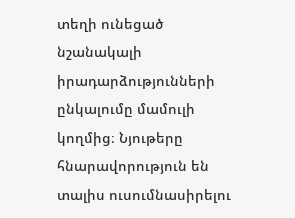տեղի ունեցած նշանակալի իրադարձությունների ընկալումը մամուլի կողմից։ Նյութերը հնարավորություն են տալիս ուսումնասիրելու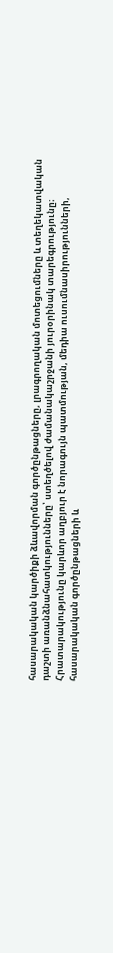հասարակական կարծիքի ձևավորման գործընթացները, լրագրողական մոտեցումները և տեղեկատվական դաշտի առանձնահատկությունները՝ ստեղծելով ժամանակաշրջանի յուրօրինակ տարեգրությունը։ Հրատարակությունը կարևոր աղբյուր է նորագույն պատմության, մեդիա ուսումնասիրությունների, հասարակական գործընթացների և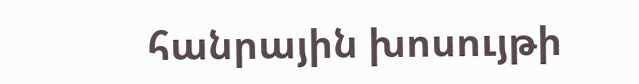հանրային խոսույթի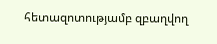հետազոտությամբ զբաղվող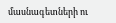մասնագետների ու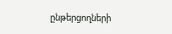ընթերցողների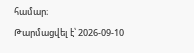համար։
Թարմացվել է՝ 2026-09-10